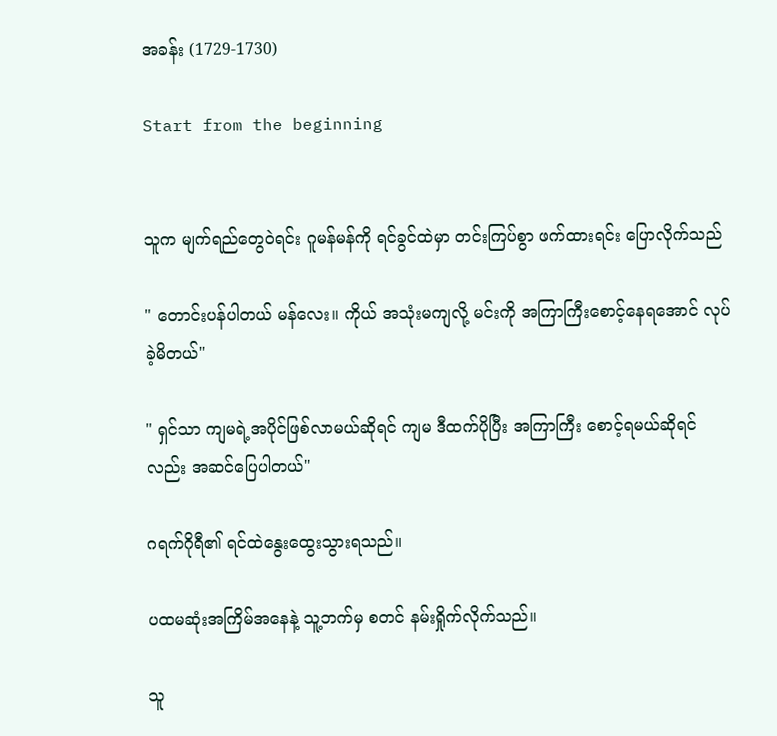အခန်း (1729-1730)

Start from the beginning


သူက မျက်ရည်တွေဝဲရင်း ဂူမန်မန်ကို ရင်ခွင်ထဲမှာ တင်းကြပ်စွာ ဖက်ထားရင်း ပြောလိုက်သည်

" တောင်းပန်ပါတယ် မန်လေး။ ကိုယ် အသုံးမကျလို့ မင်းကို အကြာကြီးစောင့်နေရအောင် လုပ်ခဲ့မိတယ်"

" ရှင်သာ ကျမရဲ့အပိုင်ဖြစ်လာမယ်ဆိုရင် ကျမ ဒီထက်ပိုပြီး အကြာကြီး စောင့်ရမယ်ဆိုရင်လည်း အဆင်ပြေပါတယ်"

ဂရက်ဂိုရီ၏ ရင်ထဲနွေးထွေးသွားရသည်။

ပထမဆုံးအကြိမ်အနေနဲ့ သူ့ဘက်မှ စတင် နမ်းရှိုက်လိုက်သည်။

သူ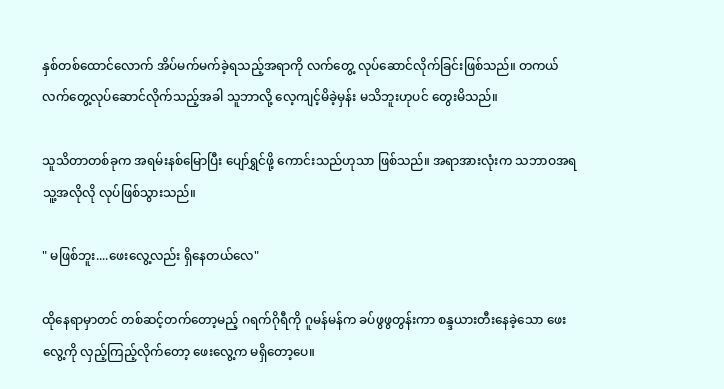နှစ်တစ်ထောင်လောက် အိပ်မက်မက်ခဲ့ရသည့်အရာကို လက်တွေ့ လုပ်ဆောင်လိုက်ခြင်းဖြစ်သည်။ တကယ် လက်တွေ့လုပ်ဆောင်လိုက်သည့်အခါ သူဘာလို့ လေ့ကျင့်မိခဲ့မှန်း မသိဘူးဟုပင် တွေးမိသည်။

သူသိတာတစ်ခုက အရမ်းနစ်မြောပြီး ပျော်ရွှင်ဖို့ ကောင်းသည်ဟုသာ ဖြစ်သည်။ အရာအားလုံးက သဘာဝအရ သူ့အလိုလို လုပ်ဖြစ်သွားသည်။

" မဖြစ်ဘူး....ဖေးလွေ့လည်း ရှိနေတယ်လေ"

ထိုနေရာမှာတင် တစ်ဆင့်တက်တော့မည့် ဂရက်ဂိုရီကို ဂူမန်မန်က ခပ်ဖွဖွတွန်းကာ စန္ဒယားတီးနေခဲ့သော ဖေးလွေ့ကို လှည့်ကြည့်လိုက်တော့ ဖေးလွေ့က မရှိတော့ပေ။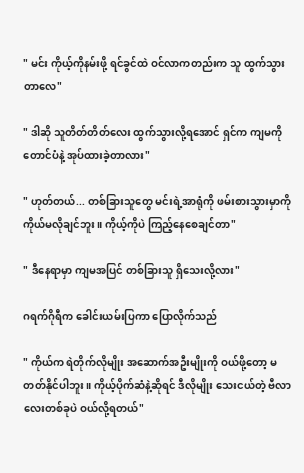" မင်း ကိုယ့်ကိုနမ်းဖို့ ရင်ခွင်ထဲ ဝင်လာကတည်းက သူ ထွက်သွားတာလေ"

" ဒါဆို သူတိတ်တိတ်လေး ထွက်သွားလို့ရအောင် ရှင်က ကျမကို တောင်ပံနဲ့ အုပ်ထားခဲ့တာလား"

" ဟုတ်တယ်... တစ်ခြားသူတွေ မင်းရဲ့အာရုံကို ဖမ်းစားသွားမှာကို ကိုယ်မလိုချင်ဘူး။ ကိုယ့်ကိုပဲ ကြည့်နေစေချင်တာ"

" ဒီနေရာမှာ ကျမအပြင် တစ်ခြားသူ ရှိသေးလို့လား"

ဂရက်ဂိုရီက ခေါင်းယမ်းပြကာ ပြောလိုက်သည်

" ကိုယ်က ရဲတိုက်လိုမျိုး အဆောက်အဦးမျိုးကို ဝယ်ဖို့တော့ မတတ်နိုင်ပါဘူး။ ကိုယ့်ပိုက်ဆံနဲ့ဆိုရင် ဒီလိုမျိုး သေးငယ်တဲ့ ဗီလာလေးတစ်ခုပဲ ဝယ်လို့ရတယ်"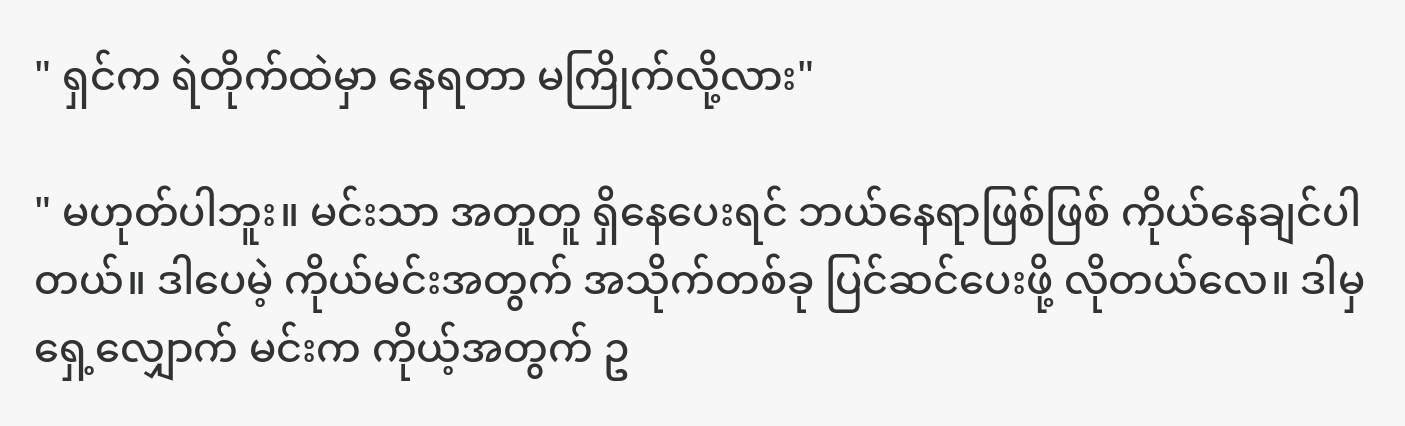" ရှင်က ရဲတိုက်ထဲမှာ နေရတာ မကြိုက်လို့လား"

" မဟုတ်ပါဘူး။ မင်းသာ အတူတူ ရှိနေပေးရင် ဘယ်နေရာဖြစ်ဖြစ် ကိုယ်နေချင်ပါတယ်။ ဒါပေမဲ့ ကိုယ်မင်းအတွက် အသိုက်တစ်ခု ပြင်ဆင်ပေးဖို့ လိုတယ်လေ။ ဒါမှ ရှေ့လျှောက် မင်းက ကိုယ့်အတွက် ဥ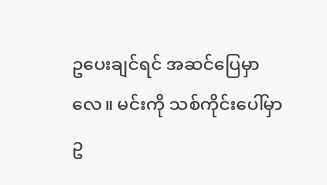ဥပေးချင်ရင် အဆင်ပြေမှာလေ။ မင်းကို သစ်ကိုင်းပေါ်မှာ ဥ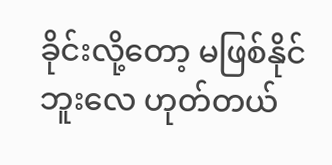ခိုင်းလို့တော့ မဖြစ်နိုင်ဘူးလေ ဟုတ်တယ်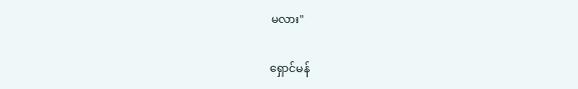မလား"

ရှောင်မန်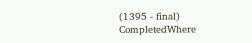(1395 - final) CompletedWhere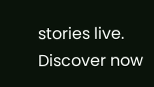stories live. Discover now